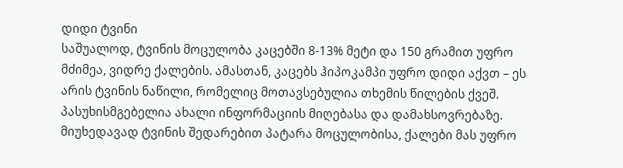დიდი ტვინი
საშუალოდ, ტვინის მოცულობა კაცებში 8-13% მეტი და 150 გრამით უფრო მძიმეა, ვიდრე ქალების. ამასთან, კაცებს ჰიპოკამპი უფრო დიდი აქვთ – ეს არის ტვინის ნაწილი, რომელიც მოთავსებულია თხემის წილების ქვეშ. პასუხისმგებელია ახალი ინფორმაციის მიღებასა და დამახსოვრებაზე.
მიუხედავად ტვინის შედარებით პატარა მოცულობისა, ქალები მას უფრო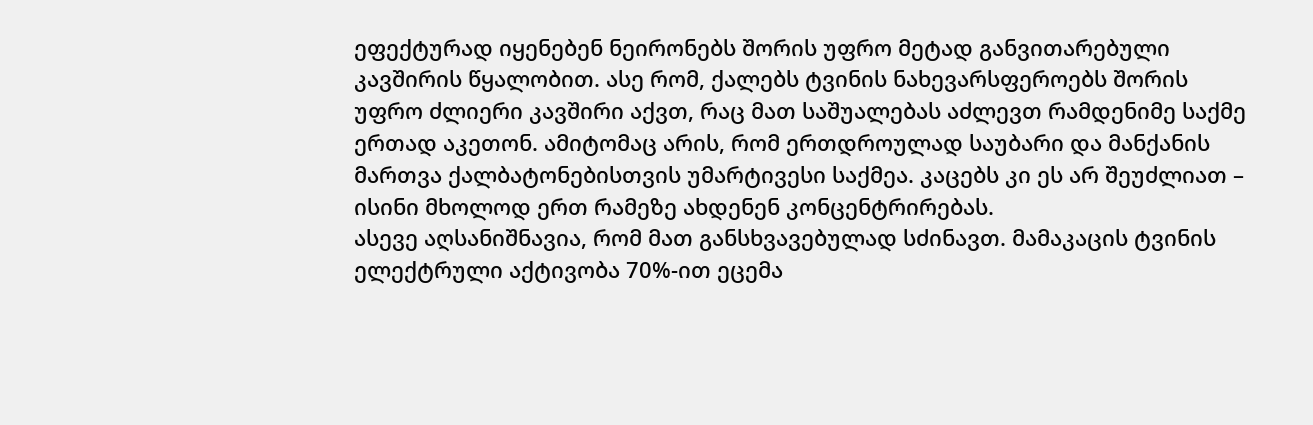ეფექტურად იყენებენ ნეირონებს შორის უფრო მეტად განვითარებული კავშირის წყალობით. ასე რომ, ქალებს ტვინის ნახევარსფეროებს შორის უფრო ძლიერი კავშირი აქვთ, რაც მათ საშუალებას აძლევთ რამდენიმე საქმე ერთად აკეთონ. ამიტომაც არის, რომ ერთდროულად საუბარი და მანქანის მართვა ქალბატონებისთვის უმარტივესი საქმეა. კაცებს კი ეს არ შეუძლიათ – ისინი მხოლოდ ერთ რამეზე ახდენენ კონცენტრირებას.
ასევე აღსანიშნავია, რომ მათ განსხვავებულად სძინავთ. მამაკაცის ტვინის ელექტრული აქტივობა 70%-ით ეცემა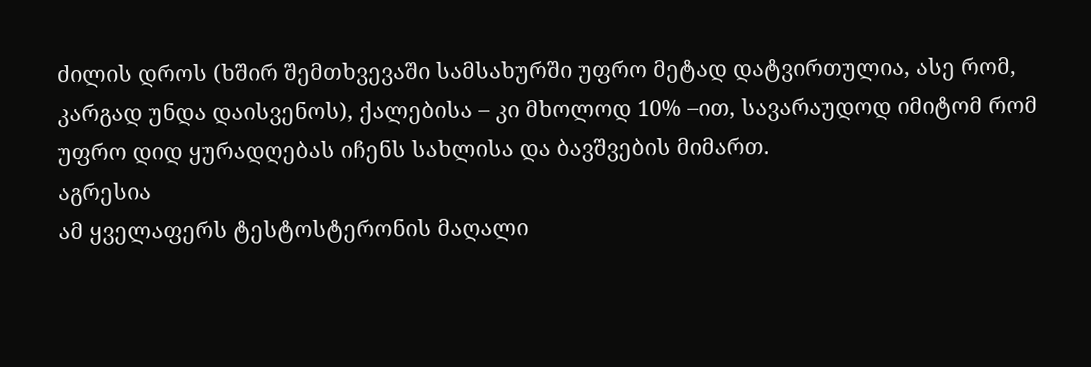ძილის დროს (ხშირ შემთხვევაში სამსახურში უფრო მეტად დატვირთულია, ასე რომ, კარგად უნდა დაისვენოს), ქალებისა – კი მხოლოდ 10% –ით, სავარაუდოდ იმიტომ რომ უფრო დიდ ყურადღებას იჩენს სახლისა და ბავშვების მიმართ.
აგრესია
ამ ყველაფერს ტესტოსტერონის მაღალი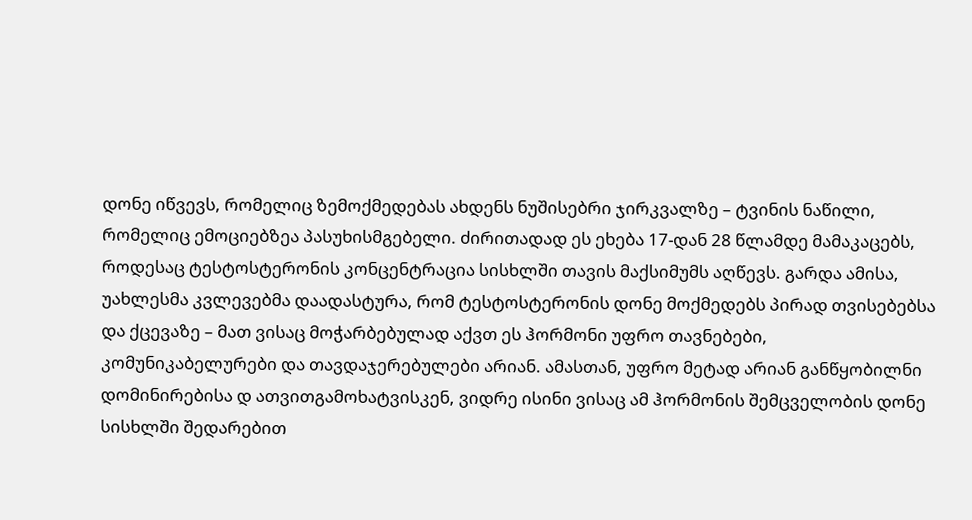დონე იწვევს, რომელიც ზემოქმედებას ახდენს ნუშისებრი ჯირკვალზე – ტვინის ნაწილი, რომელიც ემოციებზეა პასუხისმგებელი. ძირითადად ეს ეხება 17-დან 28 წლამდე მამაკაცებს, როდესაც ტესტოსტერონის კონცენტრაცია სისხლში თავის მაქსიმუმს აღწევს. გარდა ამისა, უახლესმა კვლევებმა დაადასტურა, რომ ტესტოსტერონის დონე მოქმედებს პირად თვისებებსა და ქცევაზე – მათ ვისაც მოჭარბებულად აქვთ ეს ჰორმონი უფრო თავნებები, კომუნიკაბელურები და თავდაჯერებულები არიან. ამასთან, უფრო მეტად არიან განწყობილნი დომინირებისა დ ათვითგამოხატვისკენ, ვიდრე ისინი ვისაც ამ ჰორმონის შემცველობის დონე სისხლში შედარებით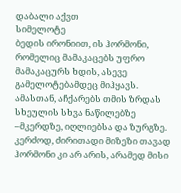დაბალი აქვთ
სიმელოტე
ბედის ირონიით, ის ჰორმონი, რომელიც მამაკაცებს უფრო მამაკაცურს ხდის, ასევე გამელოტებამდეც მიჰყავს. ამასთან, აჩქარებს თმის ზრდას სხეულის სხვა ნაწილებზე –მკერდზე, იღლიებსა და ზურგზე. კერძოდ, ძირითადი მიზეზი თავად ჰორმონი კი არ არის, არამედ მისი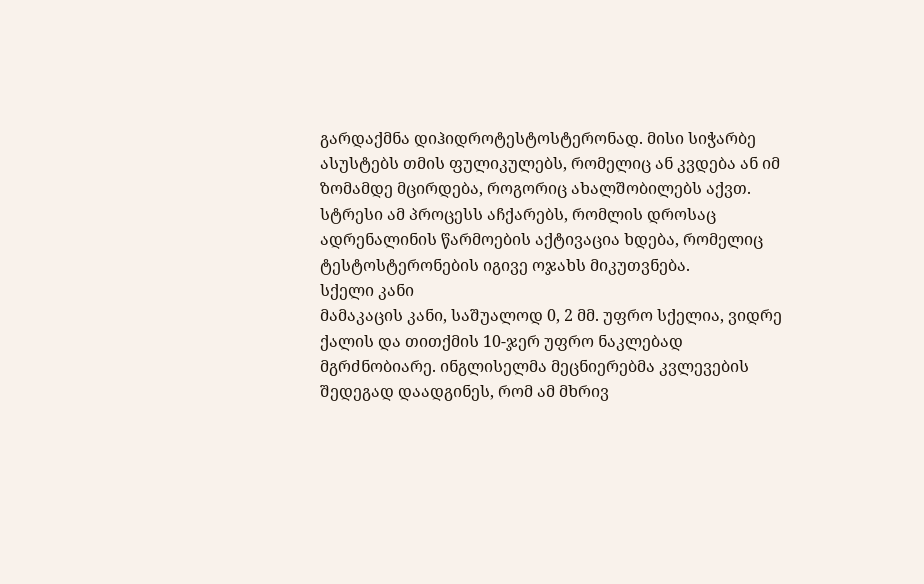გარდაქმნა დიჰიდროტესტოსტერონად. მისი სიჭარბე ასუსტებს თმის ფულიკულებს, რომელიც ან კვდება ან იმ ზომამდე მცირდება, როგორიც ახალშობილებს აქვთ. სტრესი ამ პროცესს აჩქარებს, რომლის დროსაც ადრენალინის წარმოების აქტივაცია ხდება, რომელიც ტესტოსტერონების იგივე ოჯახს მიკუთვნება.
სქელი კანი
მამაკაცის კანი, საშუალოდ 0, 2 მმ. უფრო სქელია, ვიდრე ქალის და თითქმის 10-ჯერ უფრო ნაკლებად მგრძნობიარე. ინგლისელმა მეცნიერებმა კვლევების შედეგად დაადგინეს, რომ ამ მხრივ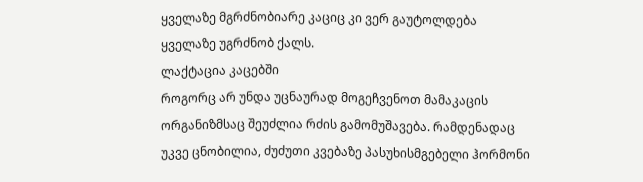ყველაზე მგრძნობიარე კაციც კი ვერ გაუტოლდება ყველაზე უგრძნობ ქალს.
ლაქტაცია კაცებში
როგორც არ უნდა უცნაურად მოგეჩვენოთ მამაკაცის ორგანიზმსაც შეუძლია რძის გამომუშავება. რამდენადაც უკვე ცნობილია, ძუძუთი კვებაზე პასუხისმგებელი ჰორმონი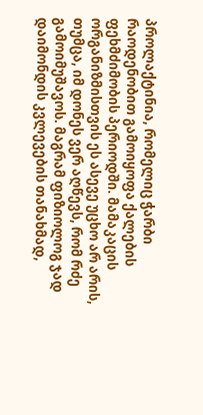პროლაქტინია, რომელიც ჭარბი რაოდენობით გამოიყოფა ქალების ფეხმძიმობის პერიოდში. მამაკაცის ორგანიზმისთვის ეს ასევე უცხო არ არის, თუმცა, იმ დონეს ვერ აღწევს, რომ რძე გამოიმუშავოს. მაგრამ ფიზიოლოგ ჯად დაიმონდის კვლევების თანახმად,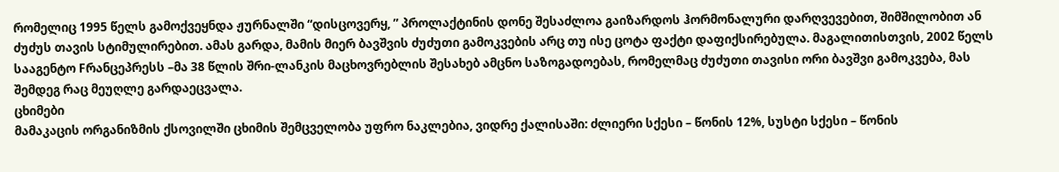რომელიც 1995 წელს გამოქვეყნდა ჟურნალში “დისცოვერყ, ” პროლაქტინის დონე შესაძლოა გაიზარდოს ჰორმონალური დარღვევებით, შიმშილობით ან ძუძუს თავის სტიმულირებით. ამას გარდა, მამის მიერ ბავშვის ძუძუთი გამოკვების არც თუ ისე ცოტა ფაქტი დაფიქსირებულა. მაგალითისთვის, 2002 წელს სააგენტო Fრანცეპრესს –მა 38 წლის შრი-ლანკის მაცხოვრებლის შესახებ ამცნო საზოგადოებას, რომელმაც ძუძუთი თავისი ორი ბავშვი გამოკვება, მას შემდეგ რაც მეუღლე გარდაეცვალა.
ცხიმები
მამაკაცის ორგანიზმის ქსოვილში ცხიმის შემცველობა უფრო ნაკლებია, ვიდრე ქალისაში: ძლიერი სქესი – წონის 12%, სუსტი სქესი – წონის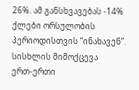26%. ამ განსხვავებას -14% ქლები ორსულობის პერიოდისთვის “ინახავენ”.
სისხლის მიმოქცევა
ერთ-ერთი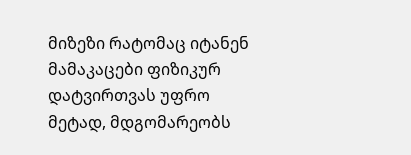მიზეზი რატომაც იტანენ მამაკაცები ფიზიკურ დატვირთვას უფრო მეტად, მდგომარეობს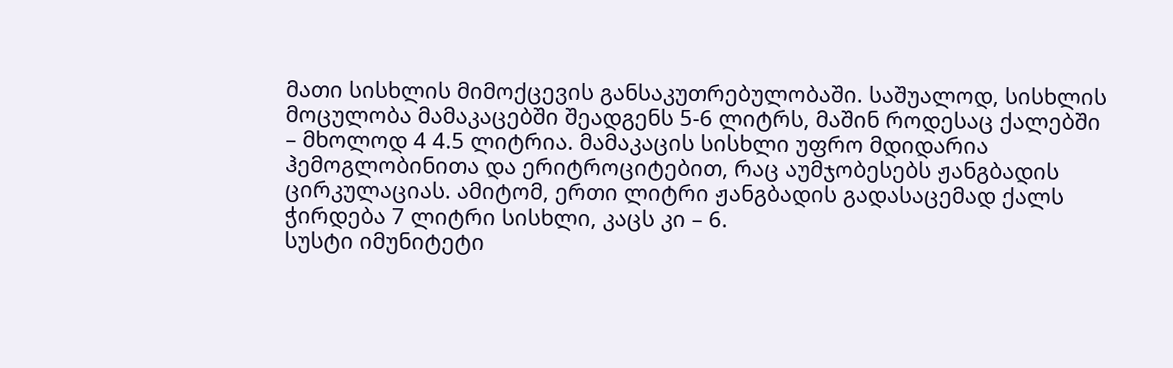მათი სისხლის მიმოქცევის განსაკუთრებულობაში. საშუალოდ, სისხლის მოცულობა მამაკაცებში შეადგენს 5-6 ლიტრს, მაშინ როდესაც ქალებში – მხოლოდ 4 4.5 ლიტრია. მამაკაცის სისხლი უფრო მდიდარია ჰემოგლობინითა და ერიტროციტებით, რაც აუმჯობესებს ჟანგბადის ცირკულაციას. ამიტომ, ერთი ლიტრი ჟანგბადის გადასაცემად ქალს ჭირდება 7 ლიტრი სისხლი, კაცს კი – 6.
სუსტი იმუნიტეტი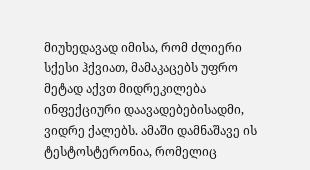მიუხედავად იმისა, რომ ძლიერი სქესი ჰქვიათ, მამაკაცებს უფრო მეტად აქვთ მიდრეკილება ინფექციური დაავადებებისადმი, ვიდრე ქალებს. ამაში დამნაშავე ის ტესტოსტერონია, რომელიც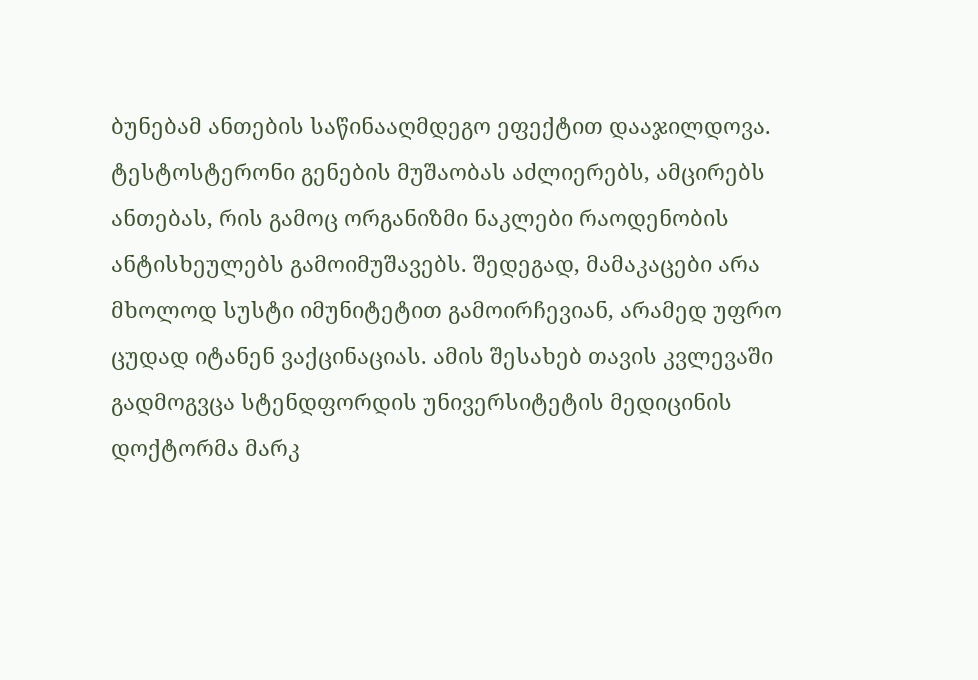ბუნებამ ანთების საწინააღმდეგო ეფექტით დააჯილდოვა. ტესტოსტერონი გენების მუშაობას აძლიერებს, ამცირებს ანთებას, რის გამოც ორგანიზმი ნაკლები რაოდენობის ანტისხეულებს გამოიმუშავებს. შედეგად, მამაკაცები არა მხოლოდ სუსტი იმუნიტეტით გამოირჩევიან, არამედ უფრო ცუდად იტანენ ვაქცინაციას. ამის შესახებ თავის კვლევაში გადმოგვცა სტენდფორდის უნივერსიტეტის მედიცინის დოქტორმა მარკ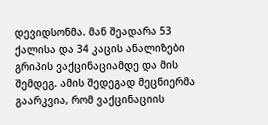დევიდსონმა. მან შეადარა 53 ქალისა და 34 კაცის ანალიზები გრიპის ვაქცინაციამდე და მის შემდეგ. ამის შედეგად მეცნიერმა გაარკვია, რომ ვაქცინაციის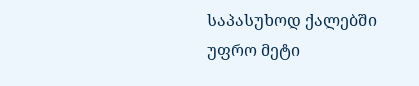საპასუხოდ ქალებში უფრო მეტი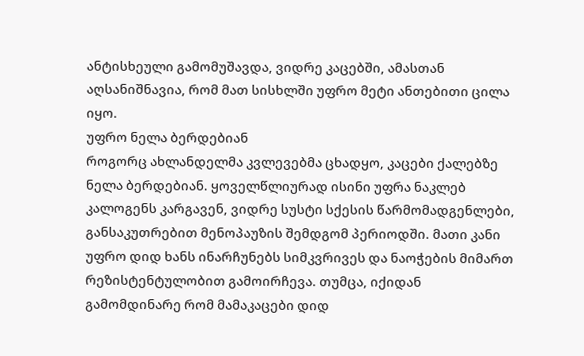ანტისხეული გამომუშავდა, ვიდრე კაცებში, ამასთან აღსანიშნავია, რომ მათ სისხლში უფრო მეტი ანთებითი ცილა იყო.
უფრო ნელა ბერდებიან
როგორც ახლანდელმა კვლევებმა ცხადყო, კაცები ქალებზე ნელა ბერდებიან. ყოველწლიურად ისინი უფრა ნაკლებ კალოგენს კარგავენ, ვიდრე სუსტი სქესის წარმომადგენლები, განსაკუთრებით მენოპაუზის შემდგომ პერიოდში. მათი კანი უფრო დიდ ხანს ინარჩუნებს სიმკვრივეს და ნაოჭების მიმართ რეზისტენტულობით გამოირჩევა. თუმცა, იქიდან გამომდინარე რომ მამაკაცები დიდ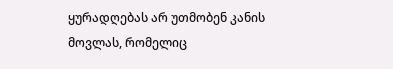ყურადღებას არ უთმობენ კანის მოვლას, რომელიც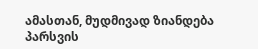ამასთან, მუდმივად ზიანდება პარსვის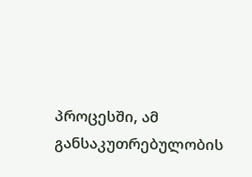პროცესში, ამ განსაკუთრებულობის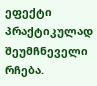ეფექტი პრაქტიკულად შეუმჩნეველი რჩება.